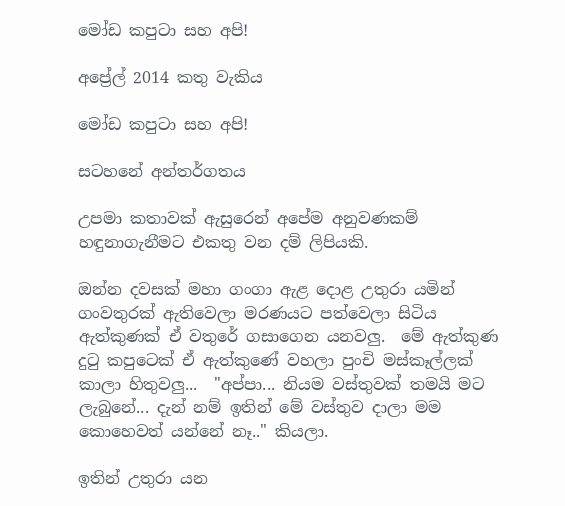මෝඩ කපුටා සහ අපි!

අප්‍රේල් 2014 කතු වැකිය

මෝඩ කපුටා සහ අපි!

සටහනේ අන්තර්ගතය

උපමා කතාවක් ඇසුරෙන් අපේම අනුවණකම් හඳුනාගැනීමට එකතු වන දම් ලිපියකි.

ඔන්න දවසක් මහා ගංගා ඇළ දොළ උතුරා යමින් ගංවතුරක් ඇතිවෙලා මරණයට පත්වෙලා සිටිය ඇත්කුණක් ඒ වතුරේ ගසාගෙන යනවලු.  මේ ඇත්කුණ දුටු කපුටෙක් ඒ ඇත්කුණේ වහලා පුංචි මස්කෑල්ලක් කාලා හිතුවලු...  "අප්පා... නියම වස්තුවක් තමයි මට ලැබුනේ... දැන් නම් ඉතින් මේ වස්තුව දාලා මම කොහෙවත් යන්නේ නෑ.." කියලා.

ඉතින් උතුරා යන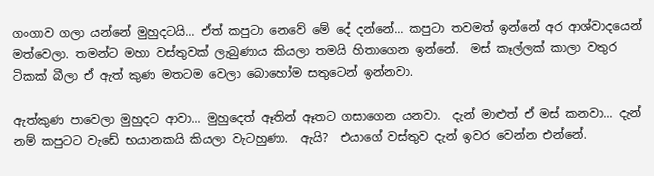ගංගාව ගලා යන්නේ මුහුදටයි... ඒත් කපුටා නෙවේ මේ දේ දන්නේ... කපුටා තවමත් ඉන්නේ අර ආශ්වාදයෙන් මත්වෙලා. තමන්ට මහා වස්තුවක් ලැබුණාය කියලා තමයි හිතාගෙන ඉන්නේ.  මස් කෑල්ලක් කාලා වතුර ටිකක් බීලා ඒ ඇත් කුණ මතටම වෙලා බොහෝම සතුටෙන් ඉන්නවා.

ඇත්කුණ පාවෙලා මුහුදට ආවා... මුහුදෙත් ඈතින් ඈතට ගසාගෙන යනවා.  දැන් මාළුත් ඒ මස් කනවා... දැන් නම් කපුටට වැඩේ භයානකයි කියලා වැටහුණා.  ඇයි?  එයාගේ වස්තුව දැන් ඉවර වෙන්න එන්නේ.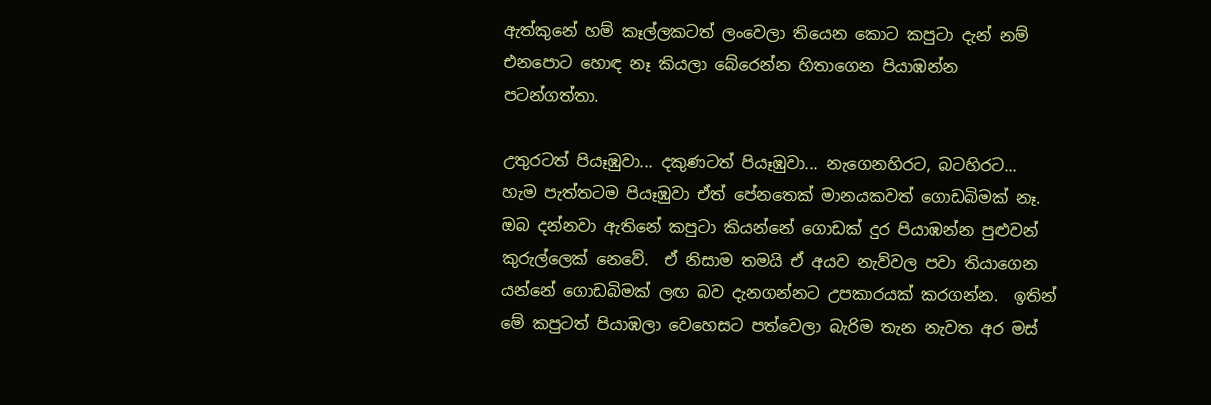ඇත්කුනේ හම් කෑල්ලකටත් ලංවෙලා තියෙන කොට කපුටා දැන් නම් එනපොට හොඳ නෑ කියලා බේරෙන්න හිතාගෙන පියාඹන්න පටන්ගත්තා.

උතුරටත් පියෑඹුවා... දකුණටත් පියෑඹුවා... නැගෙනහිරට, බටහිරට... හැම පැත්තටම පියෑඹුවා ඒත් පේනතෙක් මානයකවත් ගොඩබිමක් නෑ.  ඔබ දන්නවා ඇතිනේ කපුටා කියන්නේ ගොඩක් දුර පියාඹන්න පුළුවන් කුරුල්ලෙක් නෙවේ.  ඒ නිසාම තමයි ඒ අයව නැව්වල පවා තියාගෙන යන්නේ ගොඩබිමක් ලඟ බව දැනගන්නට උපකාරයක් කරගන්න.  ඉතින් මේ කපුටත් පියාඹලා වෙහෙසට පත්වෙලා බැරිම තැන නැවත අර මස්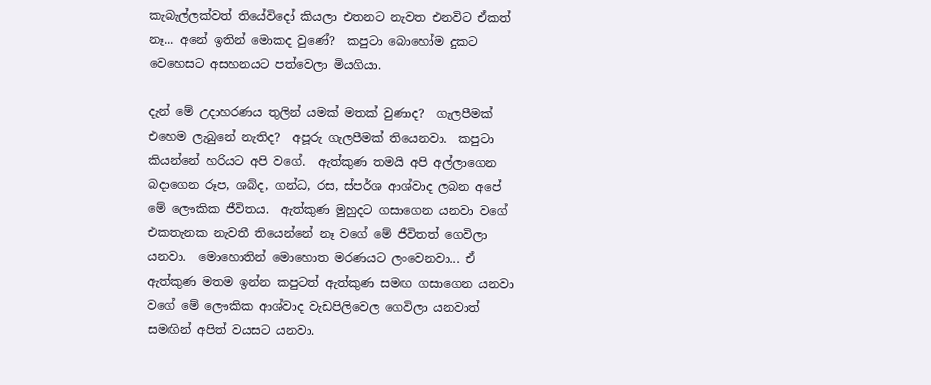කැබැල්ලක්වත් තියේවිදෝ කියලා එතනට නැවත එනවිට ඒකත් නෑ... අනේ ඉතින් මොකද වුණේ?  කපුටා බොහෝම දුකට වෙහෙසට අසහනයට පත්වෙලා මියගියා.

දැන් මේ උදාහරණය තුලින් යමක් මතක් වුණාද?  ගැලපීමක් එහෙම ලැබුනේ නැතිද?  අපූරු ගැලපීමක් තියෙනවා.  කපුටා කියන්නේ හරියට අපි වගේ.  ඇත්කුණ තමයි අපි අල්ලාගෙන බදාගෙන රූප, ශබ්ද, ගන්ධ, රස, ස්පර්ශ ආශ්වාද ලබන අපේ මේ ලෞකික ජීවිතය.  ඇත්කුණ මුහුදට ගසාගෙන යනවා වගේ එකතැනක නැවතී තියෙන්නේ නෑ වගේ මේ ජීවිතත් ගෙවිලා යනවා.  මොහොතින් මොහොත මරණයට ලංවෙනවා... ඒ ඇත්කුණ මතම ඉන්න කපුටත් ඇත්කුණ සමඟ ගසාගෙන යනවා වගේ මේ ලෞකික ආශ්වාද වැඩපිලිවෙල ගෙවිලා යනවාත් සමඟින් අපිත් වයසට යනවා.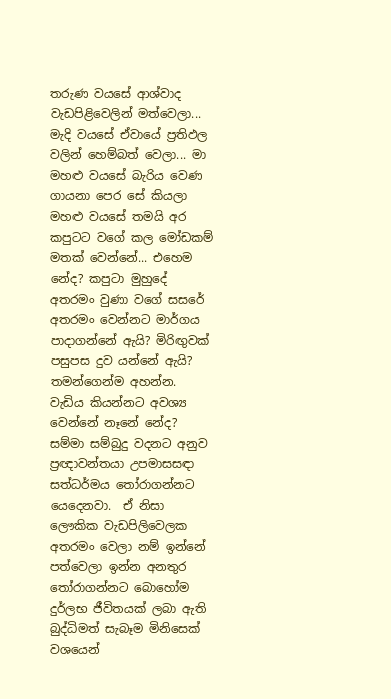තරුණ වයසේ ආශ්වාද වැඩපිළිවෙලින් මත්වෙලා... මැදි වයසේ ඒවායේ ප්‍රතිඵල වලින් හෙම්බත් වෙලා... මා මහළු වයසේ බැරිය වෙණ ගායනා පෙර සේ කියලා මහළු වයසේ තමයි අර කපුටට වගේ කල මෝඩකම් මතක් වෙන්නේ... එහෙම නේද? කපුටා මුහුදේ අතරමං වුණා වගේ සසරේ අතරමං වෙන්නට මාර්ගය පාදාගන්නේ ඇයි? මිරිඟුවක් පසුපස දුව යන්නේ ඇයි? තමන්ගෙන්ම අහන්න.  වැඩිය කියන්නට අවශ්‍ය වෙන්නේ නෑනේ නේද?  සම්මා සම්බුදු වදනට අනුව ප්‍රඥාවන්තයා උපමාසසඳා සත්ධර්මය තෝරාගන්නට යෙදෙනවා.  ඒ නිසා ලෞකික වැඩපිලිවෙලක අතරමං වෙලා නම් ඉන්නේ පත්වෙලා ඉන්න අනතුර තෝරාගන්නට බොහෝම දුර්ලභ ජීවිතයක් ලබා ඇති බුද්ධිමත් සැබෑම මිනිසෙක් වශයෙන්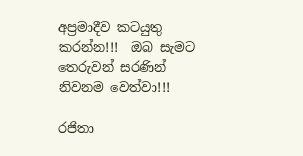අප්‍රමාදීව කටයුතු කරන්න!!!  ඔබ සැමට තෙරුවන් සරණින් නිවනම වෙත්වා!!!

රජිතා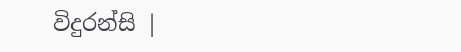විදුරන්සි |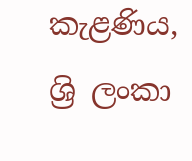කැළණිය, ශ්‍රි ලංකා